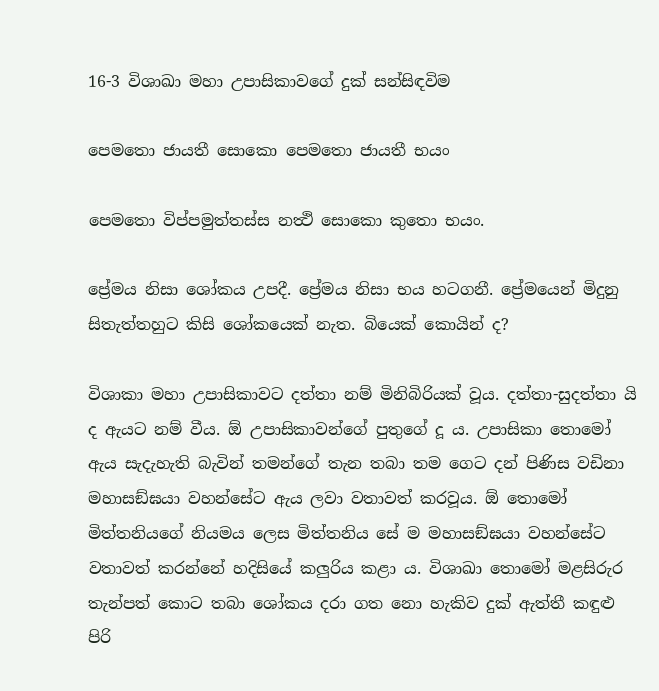16-3 විශාඛා මහා උපාසිකාවගේ දුක් සන්සිඳවිම

පෙමතො ජායතී සොකො පෙමතො ජායතී භයං

පෙමතො විප්පමුත්තස්ස නත්‍ථි සොකො කුතො භයං.

ප්‍රේමය නිසා ශෝකය උපදී. ප්‍රේමය නිසා භය හටගනී. ප්‍රේමයෙන් මිදුනු සිතැත්තහුට කිසි ශෝකයෙක් නැත. බියෙක් කොයින් ද?

විශාකා මහා උපාසිකාවට දත්තා නම් මිනිබිරියක් වූය. දත්තා-සුදත්තා යි ද ඇයට නම් වීය. ඕ උපාසිකාවන්ගේ පුතුගේ දූ ය. උපාසිකා තොමෝ ඇය සැදැහැති බැවින් තමන්ගේ තැන තබා තම ගෙට දන් පිණිස වඩිනා මහාසඞ්ඝයා වහන්සේට ඇය ලවා වතාවත් කරවූය. ඕ තොමෝ මිත්තනියගේ නියමය ලෙස මිත්තනිය සේ ම මහාසඞ්ඝයා වහන්සේට වතාවත් කරන්නේ හදිසියේ කලුරිය කළා ය. විශාඛා තොමෝ මළසිරුර තැන්පත් කොට තබා ශෝකය දරා ගත නො හැකිව දුක් ඇත්තී කඳුළු පිරි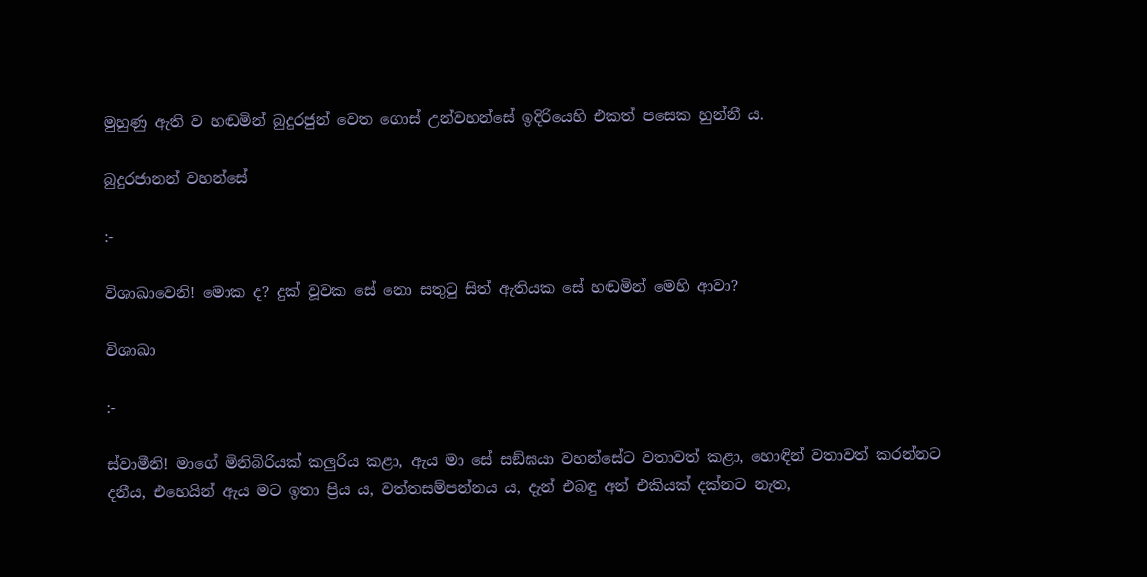මුහුණු ඇති ව හඬමින් බුදුරජුන් වෙත ගොස් උන්වහන්සේ ඉදිරියෙහි එකත් පසෙක හුන්නී ය.

බුදුරජානන් වහන්සේ

:-

විශාඛාවෙනි! මොක ද? දුක් වූවක සේ නො සතුටු සිත් ඇතියක සේ හඬමින් මෙහි ආවා?

විශාඛා

:-

ස්වාමීනි! මාගේ මිනිබිරියක් කලුරිය කළා, ඇය මා සේ සඞ්ඝයා වහන්සේට වතාවත් කළා, හොඳින් වතාවත් කරන්නට දනීය, එහෙයින් ඇය මට ඉතා ප්‍රිය ය, වත්තසම්පන්නය ය, දැන් එබඳු අන් එකියක් දක්නට නැත,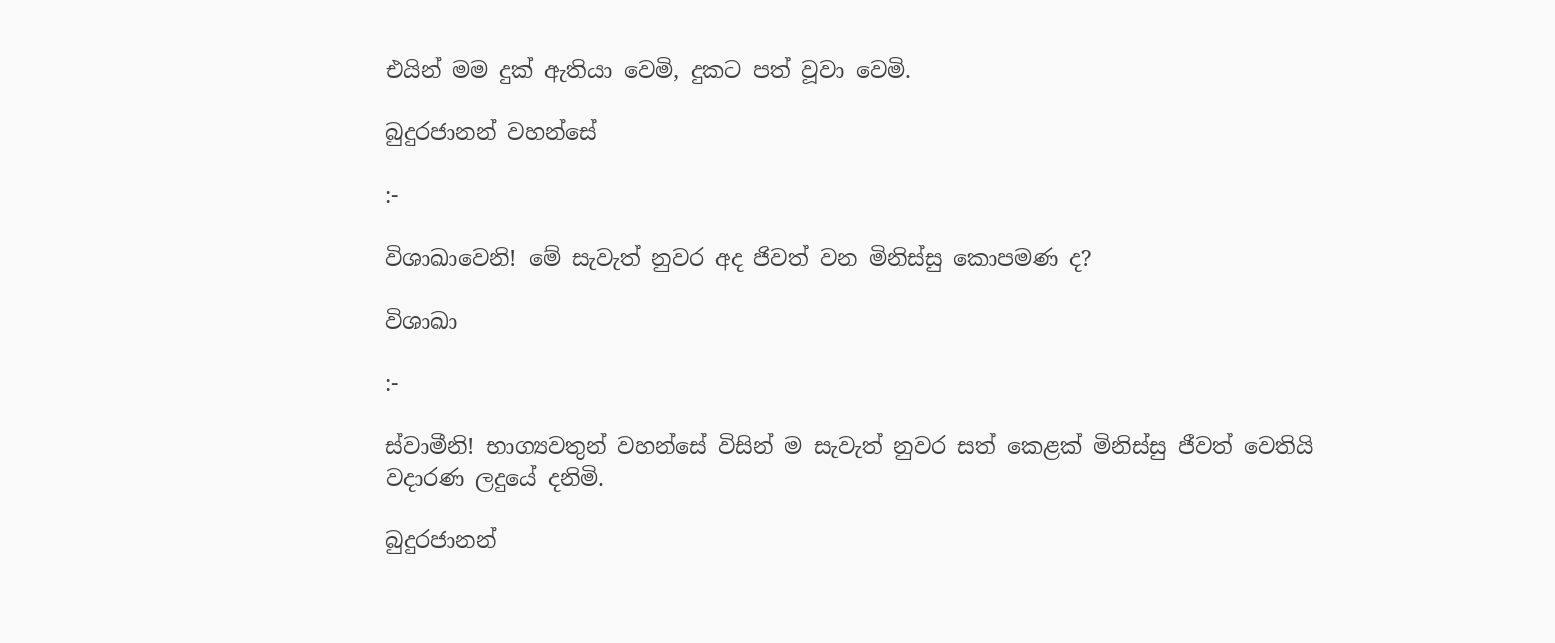එයින් මම දුක් ඇතියා වෙමි, දුකට පත් වූවා වෙමි.

බුදුරජානන් වහන්සේ

:-

විශාඛාවෙනි! මේ සැවැත් නුවර අද ජිවත් වන මිනිස්සු කොපමණ ද?

විශාඛා

:-

ස්වාමීනි! භාග්‍යවතුන් වහන්සේ විසින් ම සැවැත් නුවර සත් කෙළක් මිනිස්සු ජීවත් වෙතියි වදාරණ ලදුයේ දනිමි.

බුදුරජානන්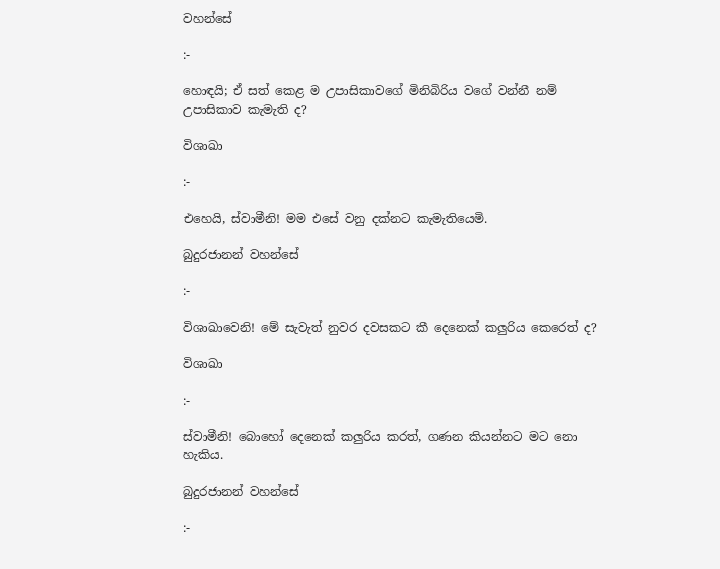වහන්සේ

:-

හොඳයි; ඒ සත් කෙළ ම උපාසිකාවගේ මිනිබිරිය වගේ වන්නී නම් උපාසිකාව කැමැති ද?

විශාඛා

:-

එහෙයි, ස්වාමීනි! මම එසේ වනු දක්නට කැමැතියෙමි.

බුදුරජානන් වහන්සේ

:-

විශාඛාවෙනි! මේ සැවැත් නුවර දවසකට කී දෙනෙක් කලුරිය කෙරෙත් ද?

විශාඛා

:-

ස්වාමීනි! බොහෝ දෙනෙක් කලුරිය කරත්, ගණන කියන්නට මට නො හැකිය.

බුදුරජානන් වහන්සේ

:-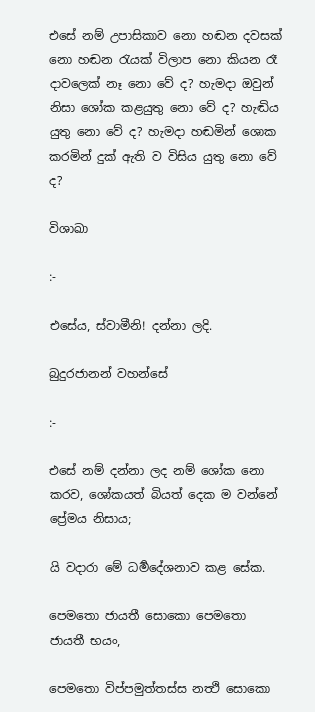එසේ නම් උපාසිකාව නො හඬන දවසක් නො හඬන රැයක් විලාප නො කියන රෑ දාවලෙක් නෑ නො වේ ද? හැමදා ඔවුන් නිසා ශෝක කළයුතු නො වේ ද? හැඬිය යුතු නො වේ ද? හැමදා හඬමින් ශොක කරමින් දුක් ඇති ව විසිය යුතු නො වේ ද?

විශාඛා

:-

එසේය, ස්වාමීනි! දන්නා ලදි.

බුදුරජානන් වහන්සේ

:-

එසේ නම් දන්නා ලද නම් ශෝක නො කරව, ශෝකයත් බියත් දෙක ම වන්නේ ප්‍රේමය නිසාය;

යි වදාරා මේ ධර්‍මදේශනාව කළ සේක.

පෙමතො ජායතී සොකො පෙමතො ජායතී භයං,

පෙමතො විප්පමුත්තස්ස නත්‍ථි සොකො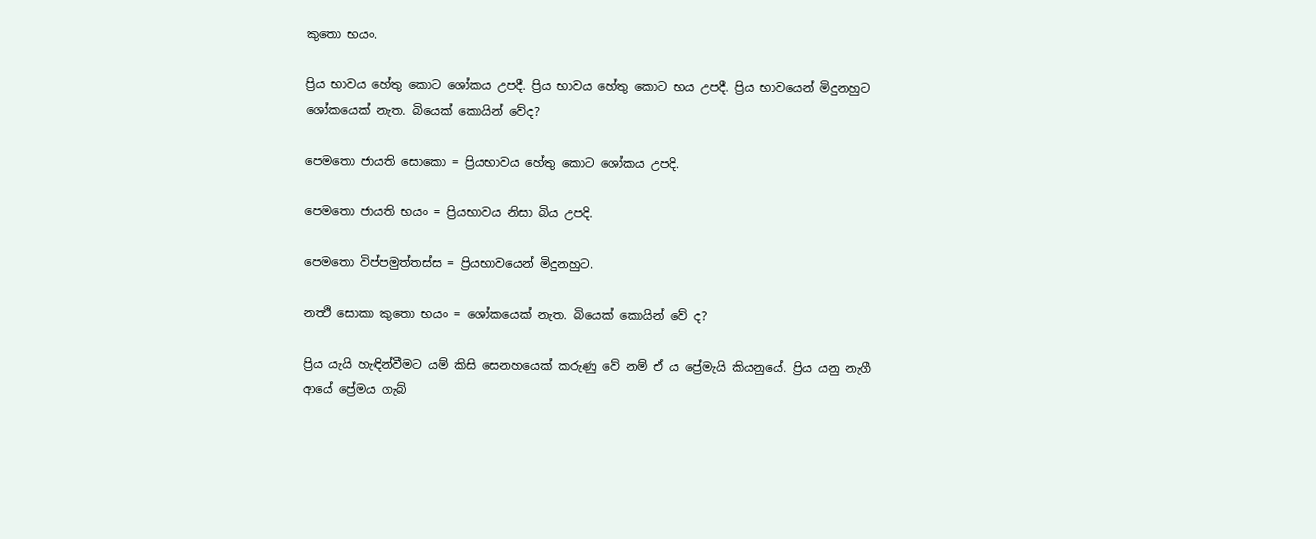කුතො භයං.

ප්‍රිය භාවය හේතු කොට ශෝකය උපදී. ප්‍රිය භාවය හේතු කොට භය උපදී. ප්‍රිය භාවයෙන් මිදුනහුට ශෝකයෙක් නැත. බියෙක් කොයින් වේද?

පෙමතො ජායති සොකො = ප්‍රියභාවය හේතු කොට ශෝකය උපදි.

පෙමතො ජායති භයං = ප්‍රියභාවය නිසා බිය උපදි.

පෙමතො විප්පමුත්තස්ස = ප්‍රියභාවයෙන් මිදුනහුට.

නත්‍ථි සොකා කුතො භයං = ශෝකයෙක් නැත. බියෙක් කොයින් වේ ද?

ප්‍රිය යැයි හැඳින්වීමට යම් කිසි සෙනහයෙක් කරුණු වේ නම් ඒ ය ප්‍රේමැයි කියනුයේ. ප්‍රිය යනු නැගී ආයේ ප්‍රේමය ගැබ්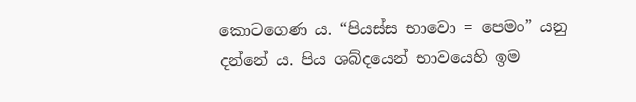කොටගෙණ ය. “පියස්ස භාවො = පෙමං” යනු දන්නේ ය. පිය ශබ්දයෙන් භාවයෙහි ඉම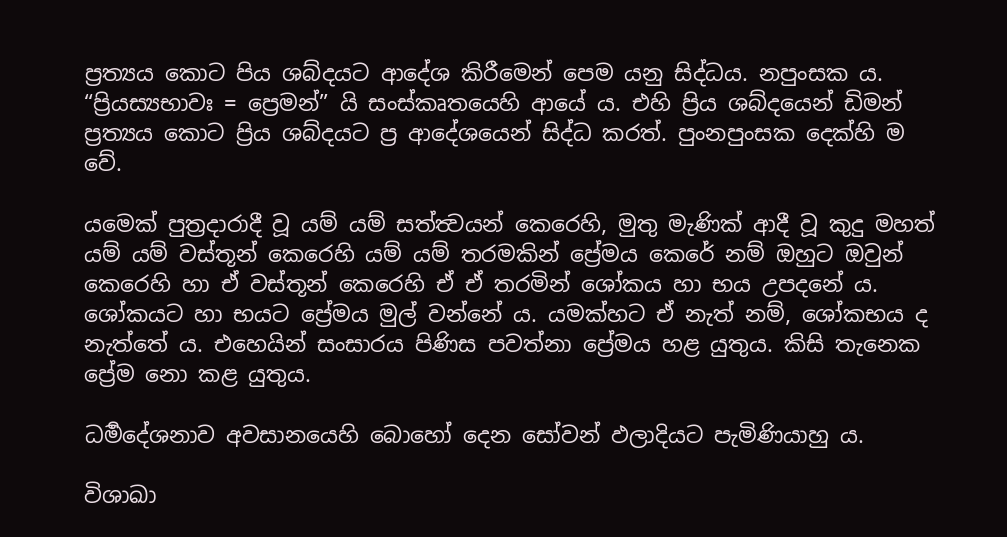ප්‍රත්‍යය කොට පිය ශබ්දයට ආදේශ කිරීමෙන් පෙම යනු සිද්ධය. නපුංසක ය. “ප්‍රියස්‍යභාවඃ = ප්‍රෙමන්” යි සංස්කෘතයෙහි ආයේ ය. එහි ප්‍රිය ශබ්දයෙන් ඩිමන් ප්‍රත්‍යය කොට ප්‍රිය ශබ්දයට ප්‍ර ආදේශයෙන් සිද්ධ කරත්. පුංනපුංසක දෙක්හි ම වේ.

යමෙක් පුත්‍රදාරාදී වූ යම් යම් සත්ත්‍වයන් කෙරෙහි, මුතු මැණික් ආදී වූ කුදු මහත් යම් යම් වස්තූන් කෙරෙහි යම් යම් තරමකින් ප්‍රේමය කෙරේ නම් ඔහුට ඔවුන් කෙරෙහි හා ඒ වස්තූන් කෙරෙහි ඒ ඒ තරමින් ශෝකය හා භය උපදනේ ය. ශෝකයට හා භයට ප්‍රේමය මුල් වන්නේ ය. යමක්හට ඒ නැත් නම්, ශෝකභය ද නැත්තේ ය. එහෙයින් සංසාරය පිණිස පවත්නා ප්‍රේමය හළ යුතුය. කිසි තැනෙක ප්‍රේම නො කළ යුතුය.

ධර්‍මදේශනාව අවසානයෙහි බොහෝ දෙන සෝවන් ඵලාදියට පැමිණියාහු ය.

විශාඛා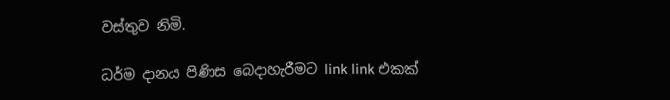වස්තුව නිමි.

ධර්ම දානය පිණිස බෙදාහැරීමට link link එකක්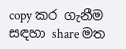copy කර ගැනීම සඳහා share මත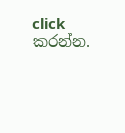click කරන්න.